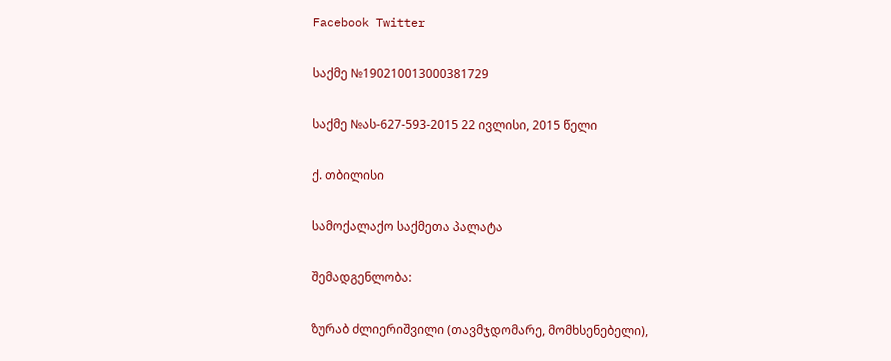Facebook Twitter

საქმე №190210013000381729

საქმე №ას-627-593-2015 22 ივლისი, 2015 წელი

ქ. თბილისი

სამოქალაქო საქმეთა პალატა

შემადგენლობა:

ზურაბ ძლიერიშვილი (თავმჯდომარე, მომხსენებელი),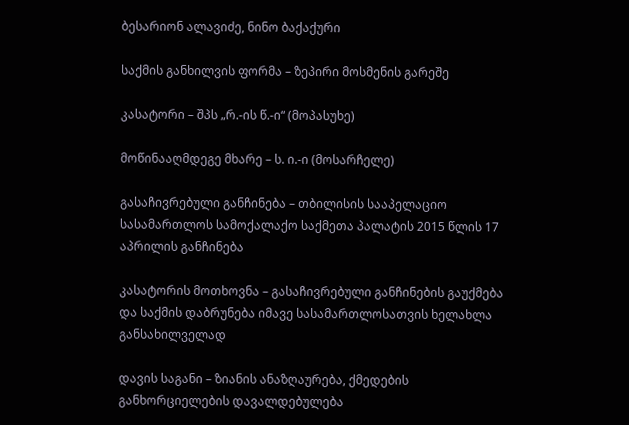ბესარიონ ალავიძე, ნინო ბაქაქური

საქმის განხილვის ფორმა – ზეპირი მოსმენის გარეშე

კასატორი – შპს „რ.-ის წ.-ი“ (მოპასუხე)

მოწინააღმდეგე მხარე – ს. ი.-ი (მოსარჩელე)

გასაჩივრებული განჩინება – თბილისის სააპელაციო სასამართლოს სამოქალაქო საქმეთა პალატის 2015 წლის 17 აპრილის განჩინება

კასატორის მოთხოვნა – გასაჩივრებული განჩინების გაუქმება და საქმის დაბრუნება იმავე სასამართლოსათვის ხელახლა განსახილველად

დავის საგანი – ზიანის ანაზღაურება, ქმედების განხორციელების დავალდებულება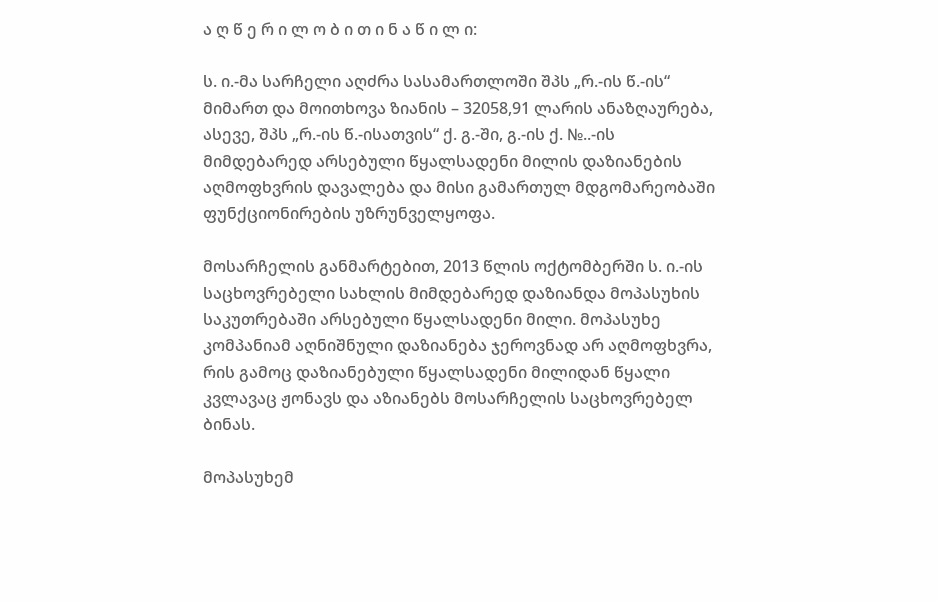ა ღ წ ე რ ი ლ ო ბ ი თ ი ნ ა წ ი ლ ი:

ს. ი.-მა სარჩელი აღძრა სასამართლოში შპს „რ.-ის წ.-ის“ მიმართ და მოითხოვა ზიანის – 32058,91 ლარის ანაზღაურება, ასევე, შპს „რ.-ის წ.-ისათვის“ ქ. გ.-ში, გ.-ის ქ. №..-ის მიმდებარედ არსებული წყალსადენი მილის დაზიანების აღმოფხვრის დავალება და მისი გამართულ მდგომარეობაში ფუნქციონირების უზრუნველყოფა.

მოსარჩელის განმარტებით, 2013 წლის ოქტომბერში ს. ი.-ის საცხოვრებელი სახლის მიმდებარედ დაზიანდა მოპასუხის საკუთრებაში არსებული წყალსადენი მილი. მოპასუხე კომპანიამ აღნიშნული დაზიანება ჯეროვნად არ აღმოფხვრა, რის გამოც დაზიანებული წყალსადენი მილიდან წყალი კვლავაც ჟონავს და აზიანებს მოსარჩელის საცხოვრებელ ბინას.

მოპასუხემ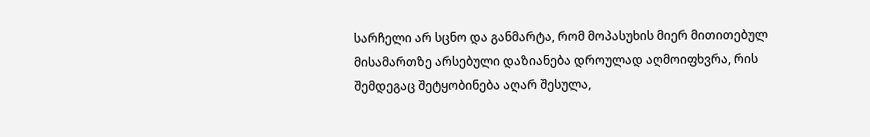სარჩელი არ სცნო და განმარტა, რომ მოპასუხის მიერ მითითებულ მისამართზე არსებული დაზიანება დროულად აღმოიფხვრა, რის შემდეგაც შეტყობინება აღარ შესულა,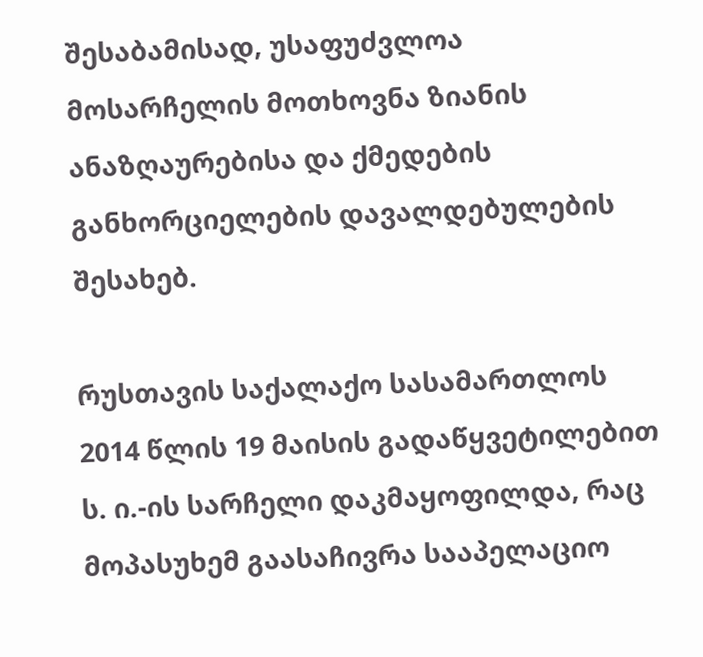შესაბამისად, უსაფუძვლოა მოსარჩელის მოთხოვნა ზიანის ანაზღაურებისა და ქმედების განხორციელების დავალდებულების შესახებ.

რუსთავის საქალაქო სასამართლოს 2014 წლის 19 მაისის გადაწყვეტილებით ს. ი.-ის სარჩელი დაკმაყოფილდა, რაც მოპასუხემ გაასაჩივრა სააპელაციო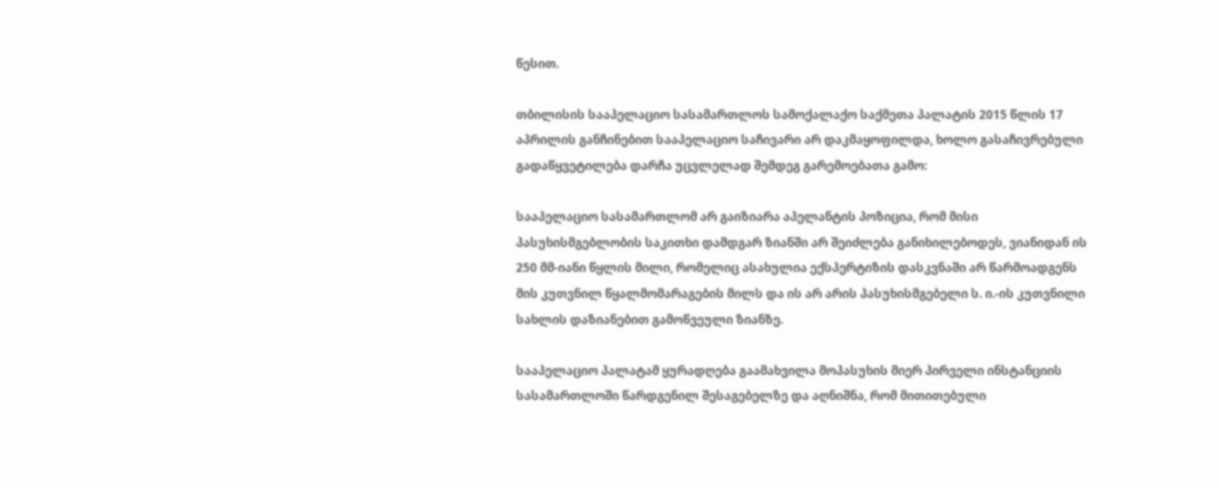წესით.

თბილისის სააპელაციო სასამართლოს სამოქალაქო საქმეთა პალატის 2015 წლის 17 აპრილის განჩინებით სააპელაციო საჩივარი არ დაკმაყოფილდა, ხოლო გასაჩივრებული გადაწყვეტილება დარჩა უცვლელად შემდეგ გარემოებათა გამო:

სააპელაციო სასამართლომ არ გაიზიარა აპელანტის პოზიცია, რომ მისი პასუხისმგებლობის საკითხი დამდგარ ზიანში არ შეიძლება განიხილებოდეს, ვიანიდან ის 250 მმ-იანი წყლის მილი, რომელიც ასახულია ექსპერტიზის დასკვნაში არ წარმოადგენს მის კუთვნილ წყალმომარაგების მილს და ის არ არის პასუხისმგებელი ს. ი.-ის კუთვნილი სახლის დაზიანებით გამოწვეული ზიანზე.

სააპელაციო პალატამ ყურადღება გაამახვილა მოპასუხის მიერ პირველი ინსტანციის სასამართლოში წარდგენილ შესაგებელზე და აღნიშნა, რომ მითითებული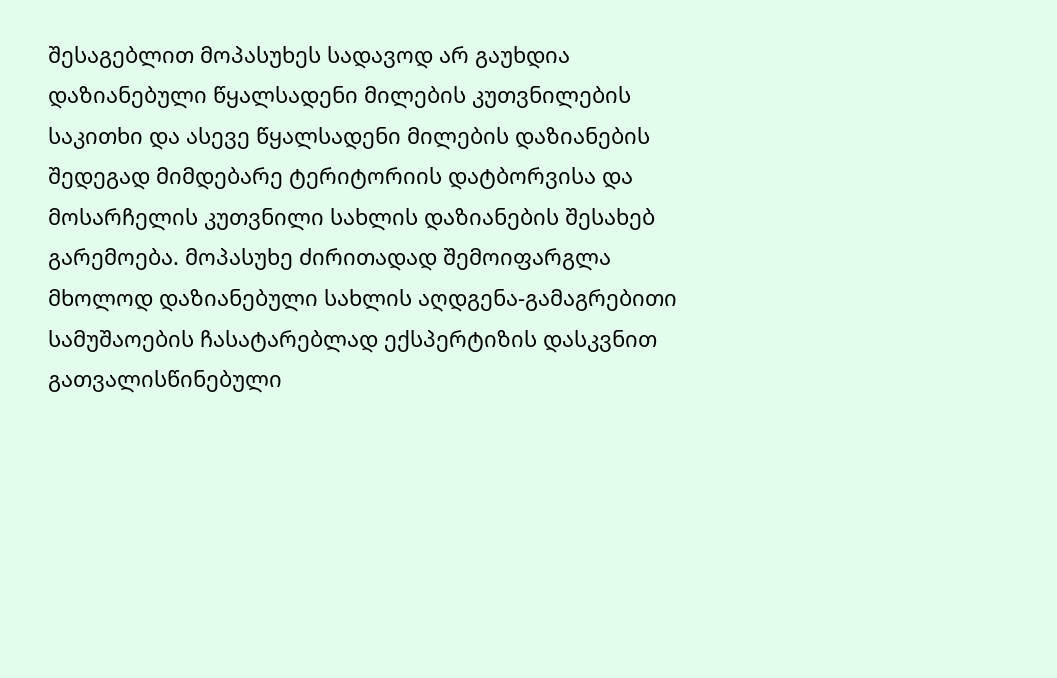შესაგებლით მოპასუხეს სადავოდ არ გაუხდია დაზიანებული წყალსადენი მილების კუთვნილების საკითხი და ასევე წყალსადენი მილების დაზიანების შედეგად მიმდებარე ტერიტორიის დატბორვისა და მოსარჩელის კუთვნილი სახლის დაზიანების შესახებ გარემოება. მოპასუხე ძირითადად შემოიფარგლა მხოლოდ დაზიანებული სახლის აღდგენა-გამაგრებითი სამუშაოების ჩასატარებლად ექსპერტიზის დასკვნით გათვალისწინებული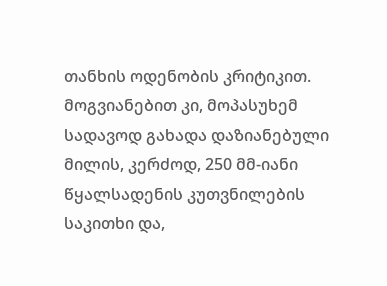თანხის ოდენობის კრიტიკით. მოგვიანებით კი, მოპასუხემ სადავოდ გახადა დაზიანებული მილის, კერძოდ, 250 მმ-იანი წყალსადენის კუთვნილების საკითხი და,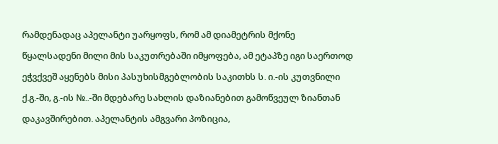რამდენადაც აპელანტი უარყოფს, რომ ამ დიამეტრის მქონე წყალსადენი მილი მის საკუთრებაში იმყოფება, ამ ეტაპზე იგი საერთოდ ეჭვქვეშ აყენებს მისი პასუხისმგებლობის საკითხს ს. ი.-ის კუთვნილი ქ.გ.-ში, გ.-ის №..-ში მდებარე სახლის დაზიანებით გამოწვეულ ზიანთან დაკავშირებით. აპელანტის ამგვარი პოზიცია,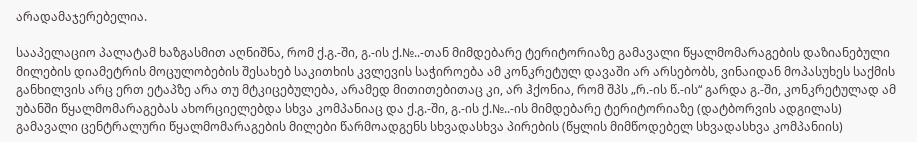არადამაჯერებელია.

სააპელაციო პალატამ ხაზგასმით აღნიშნა, რომ ქ.გ.-ში, გ.-ის ქ.№..-თან მიმდებარე ტერიტორიაზე გამავალი წყალმომარაგების დაზიანებული მილების დიამეტრის მოცულობების შესახებ საკითხის კვლევის საჭიროება ამ კონკრეტულ დავაში არ არსებობს, ვინაიდან მოპასუხეს საქმის განხილვის არც ერთ ეტაპზე არა თუ მტკიცებულება, არამედ მითითებითაც კი, არ ჰქონია, რომ შპს „რ.-ის წ.-ის“ გარდა გ.-ში, კონკრეტულად ამ უბანში წყალმომარაგებას ახორციელებდა სხვა კომპანიაც და ქ.გ.-ში, გ.-ის ქ.№..-ის მიმდებარე ტერიტორიაზე (დატბორვის ადგილას) გამავალი ცენტრალური წყალმომარაგების მილები წარმოადგენს სხვადასხვა პირების (წყლის მიმწოდებელ სხვადასხვა კომპანიის)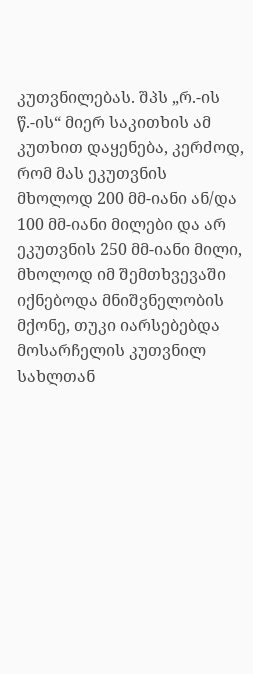კუთვნილებას. შპს „რ.-ის წ.-ის“ მიერ საკითხის ამ კუთხით დაყენება, კერძოდ, რომ მას ეკუთვნის მხოლოდ 200 მმ-იანი ან/და 100 მმ-იანი მილები და არ ეკუთვნის 250 მმ-იანი მილი, მხოლოდ იმ შემთხვევაში იქნებოდა მნიშვნელობის მქონე, თუკი იარსებებდა მოსარჩელის კუთვნილ სახლთან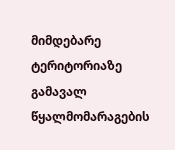მიმდებარე ტერიტორიაზე გამავალ წყალმომარაგების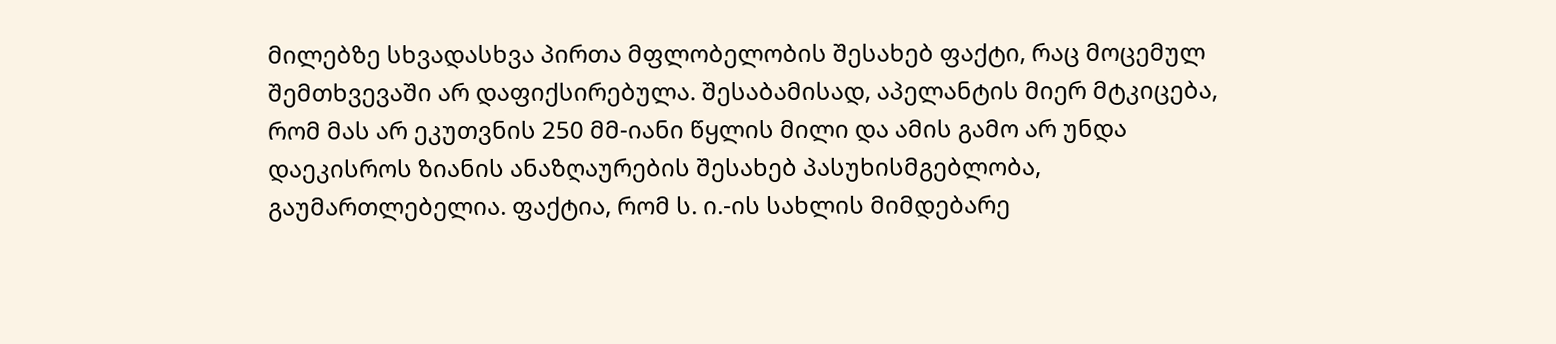მილებზე სხვადასხვა პირთა მფლობელობის შესახებ ფაქტი, რაც მოცემულ შემთხვევაში არ დაფიქსირებულა. შესაბამისად, აპელანტის მიერ მტკიცება, რომ მას არ ეკუთვნის 250 მმ-იანი წყლის მილი და ამის გამო არ უნდა დაეკისროს ზიანის ანაზღაურების შესახებ პასუხისმგებლობა, გაუმართლებელია. ფაქტია, რომ ს. ი.-ის სახლის მიმდებარე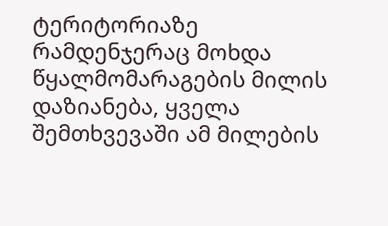ტერიტორიაზე რამდენჯერაც მოხდა წყალმომარაგების მილის დაზიანება, ყველა შემთხვევაში ამ მილების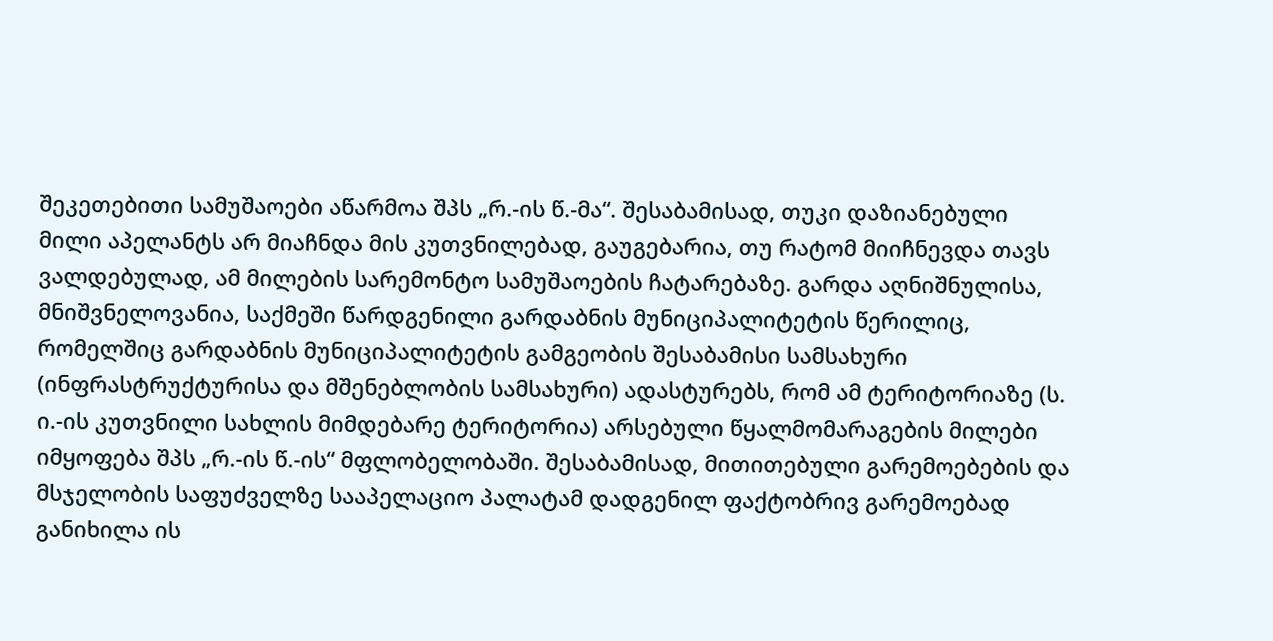შეკეთებითი სამუშაოები აწარმოა შპს „რ.-ის წ.-მა“. შესაბამისად, თუკი დაზიანებული მილი აპელანტს არ მიაჩნდა მის კუთვნილებად, გაუგებარია, თუ რატომ მიიჩნევდა თავს ვალდებულად, ამ მილების სარემონტო სამუშაოების ჩატარებაზე. გარდა აღნიშნულისა, მნიშვნელოვანია, საქმეში წარდგენილი გარდაბნის მუნიციპალიტეტის წერილიც, რომელშიც გარდაბნის მუნიციპალიტეტის გამგეობის შესაბამისი სამსახური (ინფრასტრუქტურისა და მშენებლობის სამსახური) ადასტურებს, რომ ამ ტერიტორიაზე (ს. ი.-ის კუთვნილი სახლის მიმდებარე ტერიტორია) არსებული წყალმომარაგების მილები იმყოფება შპს „რ.-ის წ.-ის“ მფლობელობაში. შესაბამისად, მითითებული გარემოებების და მსჯელობის საფუძველზე სააპელაციო პალატამ დადგენილ ფაქტობრივ გარემოებად განიხილა ის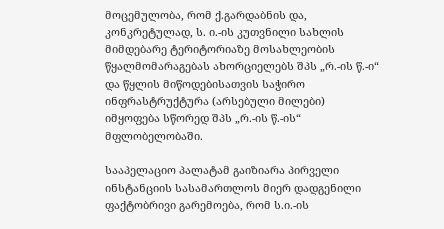მოცემულობა, რომ ქ.გარდაბნის და, კონკრეტულად, ს. ი.-ის კუთვნილი სახლის მიმდებარე ტერიტორიაზე მოსახლეობის წყალმომარაგებას ახორციელებს შპს „რ.-ის წ.-ი“ და წყლის მიწოდებისათვის საჭირო ინფრასტრუქტურა (არსებული მილები) იმყოფება სწორედ შპს „რ.-ის წ.-ის“ მფლობელობაში.

სააპელაციო პალატამ გაიზიარა პირველი ინსტანციის სასამართლოს მიერ დადგენილი ფაქტობრივი გარემოება, რომ ს.ი.-ის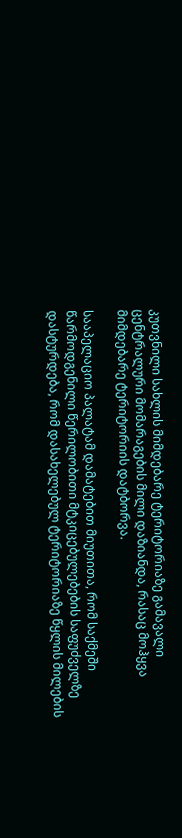კუთვნილი სახლის მიმდებარე ტერიტორიაზე გამავალი ცენტრალური მომარაგების მილი დაზიანდა, რასაც მოჰყვა მიმდებარე ტერიტორიის დატბორვა.

სააპელაციო პალატამ დამატებით მიუთითა, რომ საქმეში წარმოდგენილი წერილობითი მტკიცებულებების საფუძველზე დასტურდება, რომ დასახელებულ ტერიტორიაზე წყლის მილების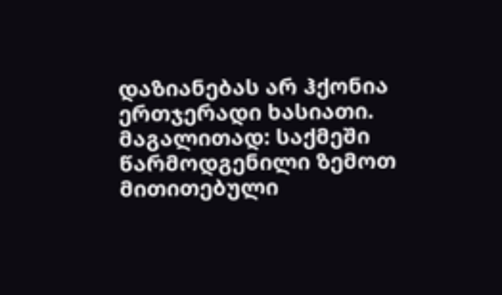დაზიანებას არ ჰქონია ერთჯერადი ხასიათი. მაგალითად: საქმეში წარმოდგენილი ზემოთ მითითებული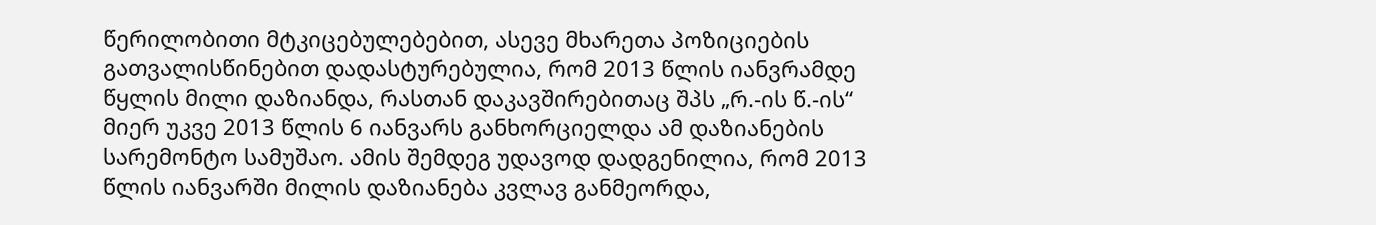წერილობითი მტკიცებულებებით, ასევე მხარეთა პოზიციების გათვალისწინებით დადასტურებულია, რომ 2013 წლის იანვრამდე წყლის მილი დაზიანდა, რასთან დაკავშირებითაც შპს „რ.-ის წ.-ის“ მიერ უკვე 2013 წლის 6 იანვარს განხორციელდა ამ დაზიანების სარემონტო სამუშაო. ამის შემდეგ უდავოდ დადგენილია, რომ 2013 წლის იანვარში მილის დაზიანება კვლავ განმეორდა,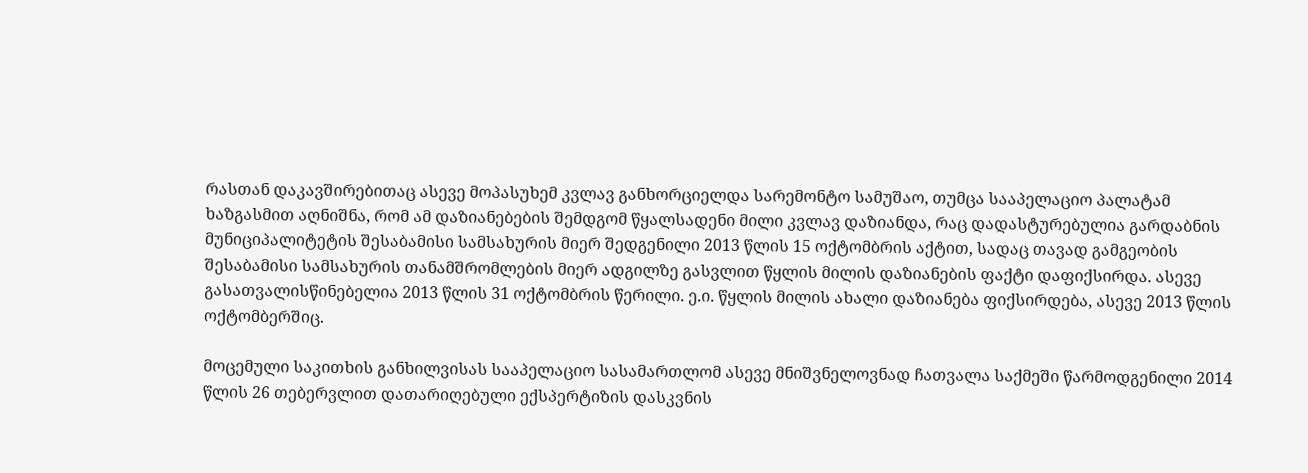რასთან დაკავშირებითაც ასევე მოპასუხემ კვლავ განხორციელდა სარემონტო სამუშაო, თუმცა სააპელაციო პალატამ ხაზგასმით აღნიშნა, რომ ამ დაზიანებების შემდგომ წყალსადენი მილი კვლავ დაზიანდა, რაც დადასტურებულია გარდაბნის მუნიციპალიტეტის შესაბამისი სამსახურის მიერ შედგენილი 2013 წლის 15 ოქტომბრის აქტით, სადაც თავად გამგეობის შესაბამისი სამსახურის თანამშრომლების მიერ ადგილზე გასვლით წყლის მილის დაზიანების ფაქტი დაფიქსირდა. ასევე გასათვალისწინებელია 2013 წლის 31 ოქტომბრის წერილი. ე.ი. წყლის მილის ახალი დაზიანება ფიქსირდება, ასევე 2013 წლის ოქტომბერშიც.

მოცემული საკითხის განხილვისას სააპელაციო სასამართლომ ასევე მნიშვნელოვნად ჩათვალა საქმეში წარმოდგენილი 2014 წლის 26 თებერვლით დათარიღებული ექსპერტიზის დასკვნის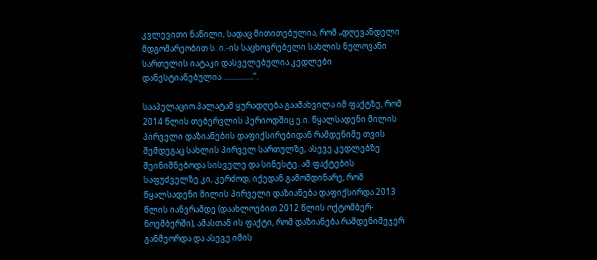კვლევითი ნაწილი, სადაც მითითებულია, რომ „დღევანდელი მდგომარეობით ს. ი.-ის საცხოვრებელი სახლის ნულოვანი სართულის იატაკი დასველებულია კედლები დანესტიანებულია ...............“.

სააპელაციო პალატამ ყურადღება გაამახვილა იმ ფაქტზე, რომ 2014 წლის თებერვლის პერიოდშიც ე.ი. წყალსადენი მილის პირველი დაზიანების დაფიქსირებიდან რამდენიმე თვის შემდეგაც სახლის პირველ სართულზე, ასევე კედლებზე შეინიშნებოდა სისველე და სინესტე. ამ ფაქტების საფუძველზე კი, კერძოდ, იქედან გამომდინარე, რომ წყალსადენი მილის პირველი დაზიანება დაფიქსირდა 2013 წლის იანვრამდე (დაახლოებით 2012 წლის ოქტომბერ-ნოემბერში), ამასთან ის ფაქტი, რომ დაზიანება რამდენიმეჯერ განმეორდა და ასევე იმის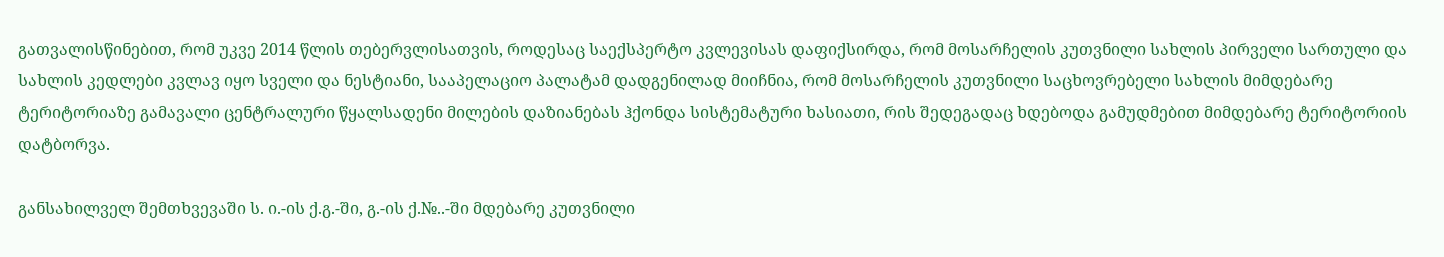გათვალისწინებით, რომ უკვე 2014 წლის თებერვლისათვის, როდესაც საექსპერტო კვლევისას დაფიქსირდა, რომ მოსარჩელის კუთვნილი სახლის პირველი სართული და სახლის კედლები კვლავ იყო სველი და ნესტიანი, სააპელაციო პალატამ დადგენილად მიიჩნია, რომ მოსარჩელის კუთვნილი საცხოვრებელი სახლის მიმდებარე ტერიტორიაზე გამავალი ცენტრალური წყალსადენი მილების დაზიანებას ჰქონდა სისტემატური ხასიათი, რის შედეგადაც ხდებოდა გამუდმებით მიმდებარე ტერიტორიის დატბორვა.

განსახილველ შემთხვევაში ს. ი.-ის ქ.გ.-ში, გ.-ის ქ.№..-ში მდებარე კუთვნილი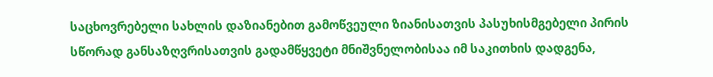საცხოვრებელი სახლის დაზიანებით გამოწვეული ზიანისათვის პასუხისმგებელი პირის სწორად განსაზღვრისათვის გადამწყვეტი მნიშვნელობისაა იმ საკითხის დადგენა,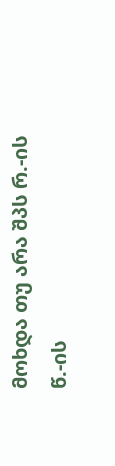მოხდა თუ არა შპს რ.-ის წ.-ის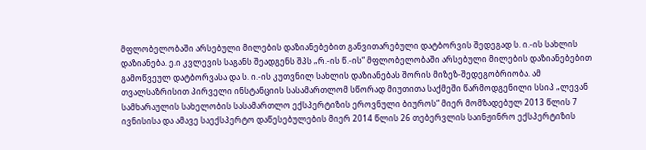მფლობელობაში არსებული მილების დაზიანებებით განვითარებული დატბორვის შედეგად ს. ი.-ის სახლის დაზიანება. ე.ი კვლევის საგანს შეადგენს შპს „რ.-ის წ.-ის“ მფლობელობაში არსებული მილების დაზიანებებით გამოწვეულ დატბორვასა და ს. ი.-ის კუთვნილ სახლის დაზიანებას შორის მიზეზ-შედეგობრიობა. ამ თვალსაზრისით პირველი ინსტანციის სასამართლომ სწორად მიუთითა საქმეში წარმოდგენილი სსიპ „ლევან სამხარაულის სახელობის სასამართლო ექსპერტიზის ეროვნული ბიუროს“ მიერ მომზადებულ 2013 წლის 7 ივნისისა და ამავე საექსპერტო დაწესებულების მიერ 2014 წლის 26 თებერვლის საინჟინრო ექსპერტიზის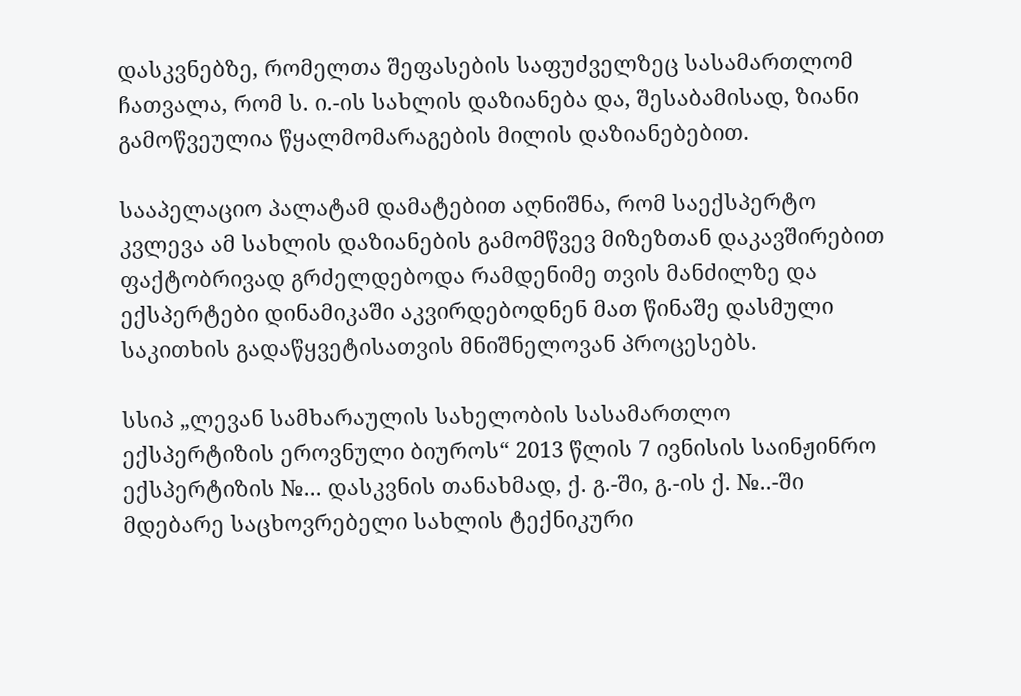დასკვნებზე, რომელთა შეფასების საფუძველზეც სასამართლომ ჩათვალა, რომ ს. ი.-ის სახლის დაზიანება და, შესაბამისად, ზიანი გამოწვეულია წყალმომარაგების მილის დაზიანებებით.

სააპელაციო პალატამ დამატებით აღნიშნა, რომ საექსპერტო კვლევა ამ სახლის დაზიანების გამომწვევ მიზეზთან დაკავშირებით ფაქტობრივად გრძელდებოდა რამდენიმე თვის მანძილზე და ექსპერტები დინამიკაში აკვირდებოდნენ მათ წინაშე დასმული საკითხის გადაწყვეტისათვის მნიშნელოვან პროცესებს.

სსიპ „ლევან სამხარაულის სახელობის სასამართლო ექსპერტიზის ეროვნული ბიუროს“ 2013 წლის 7 ივნისის საინჟინრო ექსპერტიზის №... დასკვნის თანახმად, ქ. გ.-ში, გ.-ის ქ. №..-ში მდებარე საცხოვრებელი სახლის ტექნიკური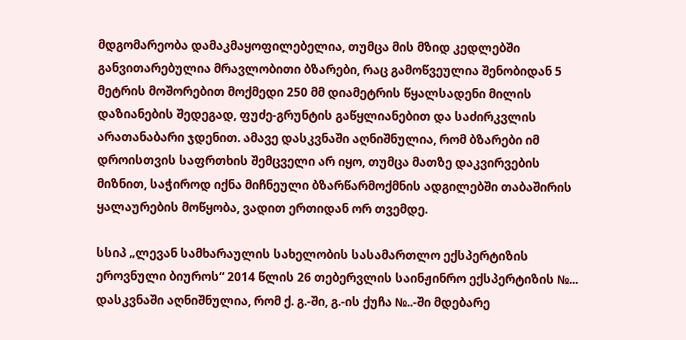მდგომარეობა დამაკმაყოფილებელია, თუმცა მის მზიდ კედლებში განვითარებულია მრავლობითი ბზარები, რაც გამოწვეულია შენობიდან 5 მეტრის მოშორებით მოქმედი 250 მმ დიამეტრის წყალსადენი მილის დაზიანების შედეგად, ფუძე-გრუნტის გაწყლიანებით და საძირკვლის არათანაბარი ჯდენით. ამავე დასკვნაში აღნიშნულია, რომ ბზარები იმ დროისთვის საფრთხის შემცველი არ იყო, თუმცა მათზე დაკვირვების მიზნით, საჭიროდ იქნა მიჩნეული ბზარწარმოქმნის ადგილებში თაბაშირის ყალაურების მოწყობა, ვადით ერთიდან ორ თვემდე.

სსიპ „ლევან სამხარაულის სახელობის სასამართლო ექსპერტიზის ეროვნული ბიუროს“ 2014 წლის 26 თებერვლის საინჟინრო ექსპერტიზის №... დასკვნაში აღნიშნულია, რომ ქ. გ.-ში, გ.-ის ქუჩა №..-ში მდებარე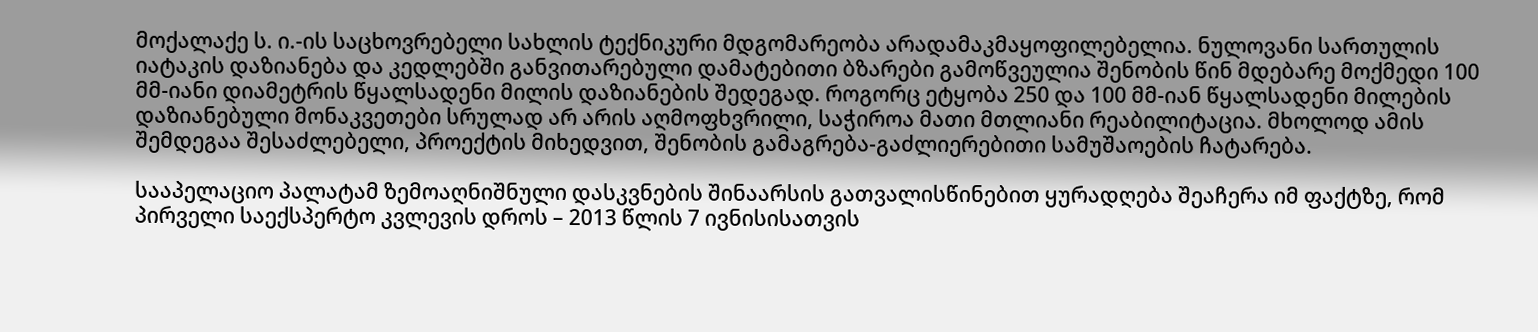მოქალაქე ს. ი.-ის საცხოვრებელი სახლის ტექნიკური მდგომარეობა არადამაკმაყოფილებელია. ნულოვანი სართულის იატაკის დაზიანება და კედლებში განვითარებული დამატებითი ბზარები გამოწვეულია შენობის წინ მდებარე მოქმედი 100 მმ-იანი დიამეტრის წყალსადენი მილის დაზიანების შედეგად. როგორც ეტყობა 250 და 100 მმ-იან წყალსადენი მილების დაზიანებული მონაკვეთები სრულად არ არის აღმოფხვრილი, საჭიროა მათი მთლიანი რეაბილიტაცია. მხოლოდ ამის შემდეგაა შესაძლებელი, პროექტის მიხედვით, შენობის გამაგრება-გაძლიერებითი სამუშაოების ჩატარება.

სააპელაციო პალატამ ზემოაღნიშნული დასკვნების შინაარსის გათვალისწინებით ყურადღება შეაჩერა იმ ფაქტზე, რომ პირველი საექსპერტო კვლევის დროს – 2013 წლის 7 ივნისისათვის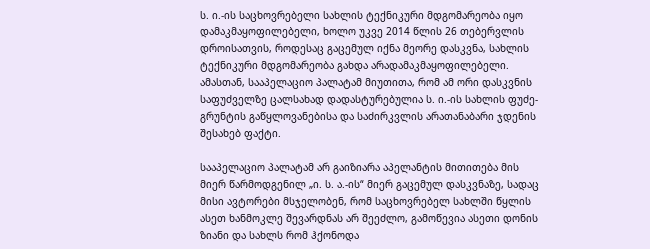ს. ი.-ის საცხოვრებელი სახლის ტექნიკური მდგომარეობა იყო დამაკმაყოფილებელი, ხოლო უკვე 2014 წლის 26 თებერვლის დროისათვის, როდესაც გაცემულ იქნა მეორე დასკვნა, სახლის ტექნიკური მდგომარეობა გახდა არადამაკმაყოფილებელი. ამასთან, სააპელაციო პალატამ მიუთითა, რომ ამ ორი დასკვნის საფუძველზე ცალსახად დადასტურებულია ს. ი.-ის სახლის ფუძე-გრუნტის გაწყლოვანებისა და საძირკვლის არათანაბარი ჯდენის შესახებ ფაქტი.

სააპელაციო პალატამ არ გაიზიარა აპელანტის მითითება მის მიერ წარმოდგენილ „ი. ს. ა.-ის“ მიერ გაცემულ დასკვნაზე, სადაც მისი ავტორები მსჯელობენ, რომ საცხოვრებელ სახლში წყლის ასეთ ხანმოკლე შევარდნას არ შეეძლო, გამოწევია ასეთი დონის ზიანი და სახლს რომ ჰქონოდა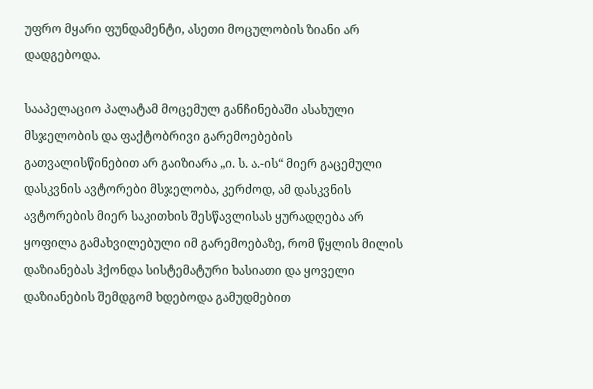უფრო მყარი ფუნდამენტი, ასეთი მოცულობის ზიანი არ დადგებოდა.

სააპელაციო პალატამ მოცემულ განჩინებაში ასახული მსჯელობის და ფაქტობრივი გარემოებების გათვალისწინებით არ გაიზიარა „ი. ს. ა.-ის“ მიერ გაცემული დასკვნის ავტორები მსჯელობა, კერძოდ, ამ დასკვნის ავტორების მიერ საკითხის შესწავლისას ყურადღება არ ყოფილა გამახვილებული იმ გარემოებაზე, რომ წყლის მილის დაზიანებას ჰქონდა სისტემატური ხასიათი და ყოველი დაზიანების შემდგომ ხდებოდა გამუდმებით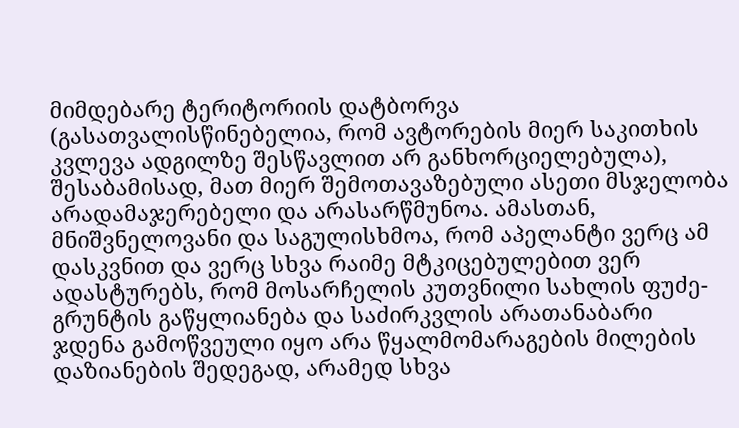მიმდებარე ტერიტორიის დატბორვა (გასათვალისწინებელია, რომ ავტორების მიერ საკითხის კვლევა ადგილზე შესწავლით არ განხორციელებულა), შესაბამისად, მათ მიერ შემოთავაზებული ასეთი მსჯელობა არადამაჯერებელი და არასარწმუნოა. ამასთან, მნიშვნელოვანი და საგულისხმოა, რომ აპელანტი ვერც ამ დასკვნით და ვერც სხვა რაიმე მტკიცებულებით ვერ ადასტურებს, რომ მოსარჩელის კუთვნილი სახლის ფუძე-გრუნტის გაწყლიანება და საძირკვლის არათანაბარი ჯდენა გამოწვეული იყო არა წყალმომარაგების მილების დაზიანების შედეგად, არამედ სხვა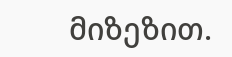მიზეზით.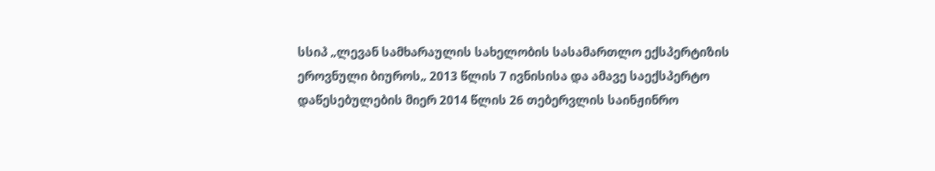სსიპ „ლევან სამხარაულის სახელობის სასამართლო ექსპერტიზის ეროვნული ბიუროს„ 2013 წლის 7 ივნისისა და ამავე საექსპერტო დაწესებულების მიერ 2014 წლის 26 თებერვლის საინჟინრო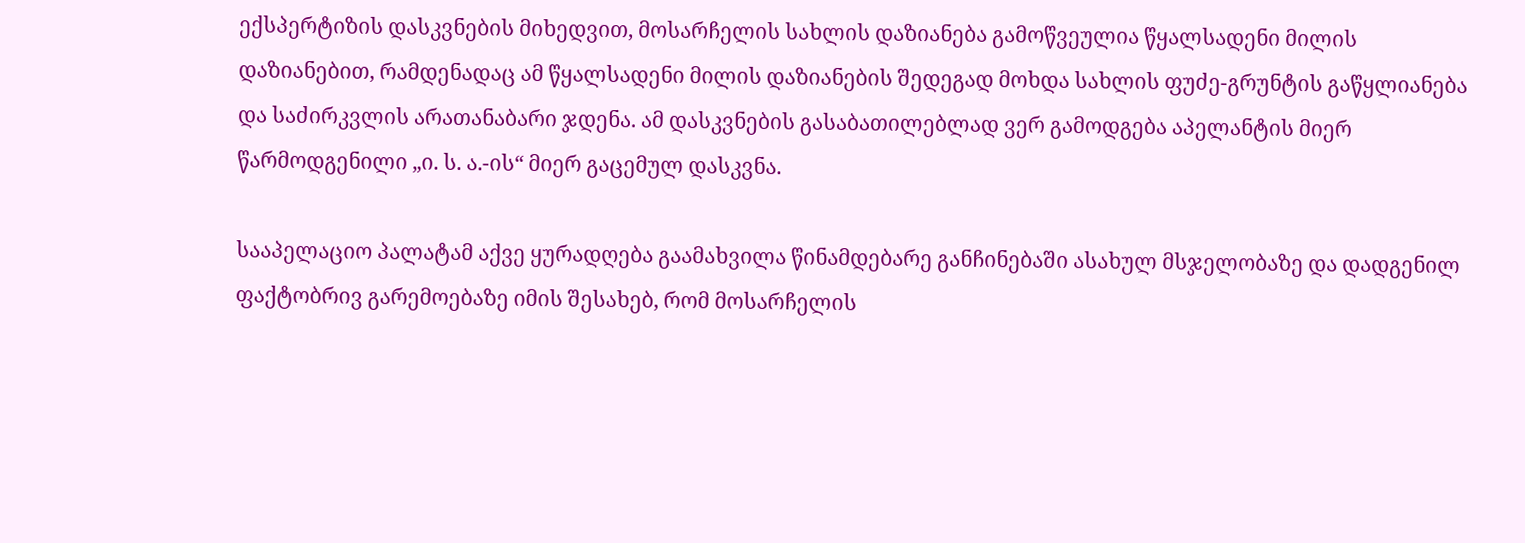ექსპერტიზის დასკვნების მიხედვით, მოსარჩელის სახლის დაზიანება გამოწვეულია წყალსადენი მილის დაზიანებით, რამდენადაც ამ წყალსადენი მილის დაზიანების შედეგად მოხდა სახლის ფუძე-გრუნტის გაწყლიანება და საძირკვლის არათანაბარი ჯდენა. ამ დასკვნების გასაბათილებლად ვერ გამოდგება აპელანტის მიერ წარმოდგენილი „ი. ს. ა.-ის“ მიერ გაცემულ დასკვნა.

სააპელაციო პალატამ აქვე ყურადღება გაამახვილა წინამდებარე განჩინებაში ასახულ მსჯელობაზე და დადგენილ ფაქტობრივ გარემოებაზე იმის შესახებ, რომ მოსარჩელის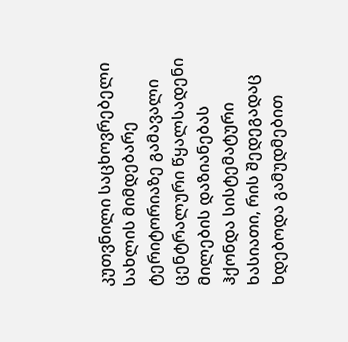კუთვნილი საცხოვრებელი სახლის მიმდებარე ტერიტორიაზე გამავალი ცენტრალური წყალსადენი მილების დაზიანებას ჰქონდა სისტემატური ხასიათი, რის შედეგადაც ხდებოდა გამუდმებით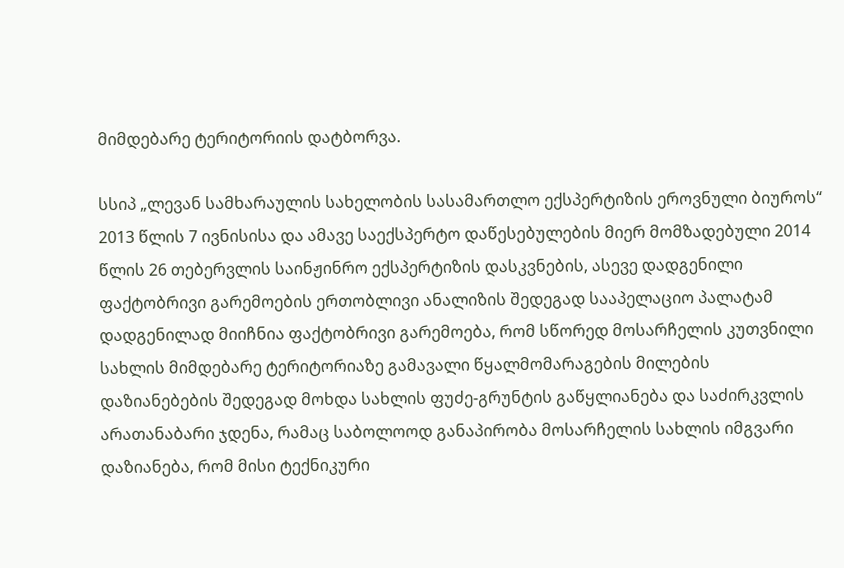მიმდებარე ტერიტორიის დატბორვა.

სსიპ „ლევან სამხარაულის სახელობის სასამართლო ექსპერტიზის ეროვნული ბიუროს“ 2013 წლის 7 ივნისისა და ამავე საექსპერტო დაწესებულების მიერ მომზადებული 2014 წლის 26 თებერვლის საინჟინრო ექსპერტიზის დასკვნების, ასევე დადგენილი ფაქტობრივი გარემოების ერთობლივი ანალიზის შედეგად სააპელაციო პალატამ დადგენილად მიიჩნია ფაქტობრივი გარემოება, რომ სწორედ მოსარჩელის კუთვნილი სახლის მიმდებარე ტერიტორიაზე გამავალი წყალმომარაგების მილების დაზიანებების შედეგად მოხდა სახლის ფუძე-გრუნტის გაწყლიანება და საძირკვლის არათანაბარი ჯდენა, რამაც საბოლოოდ განაპირობა მოსარჩელის სახლის იმგვარი დაზიანება, რომ მისი ტექნიკური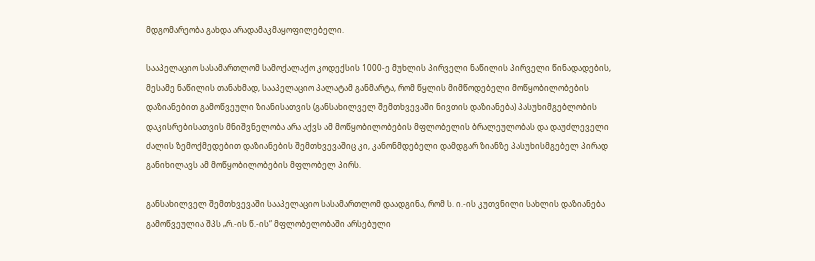მდგომარეობა გახდა არადამაკმაყოფილებელი.

სააპელაციო სასამართლომ სამოქალაქო კოდექსის 1000-ე მუხლის პირველი ნაწილის პირველი წინადადების, მესამე ნაწილის თანახმად, სააპელაციო პალატამ განმარტა, რომ წყლის მიმწოდებელი მოწყობილობების დაზიანებით გამოწვეული ზიანისათვის (განსახილველ შემთხვევაში ნივთის დაზიანება) პასუხიმგებლობის დაკისრებისათვის მნიშვნელობა არა აქვს ამ მოწყობილობების მფლობელის ბრალეულობას და დაუძლეველი ძალის ზემოქმედებით დაზიანების შემთხვევაშიც კი, კანონმდებელი დამდგარ ზიანზე პასუხისმგებელ პირად განიხილავს ამ მოწყობილობების მფლობელ პირს.

განსახილველ შემთხვევაში სააპელაციო სასამართლომ დაადგინა, რომ ს. ი.-ის კუთვნილი სახლის დაზიანება გამოწვეულია შპს „რ.-ის წ.-ის“ მფლობელობაში არსებული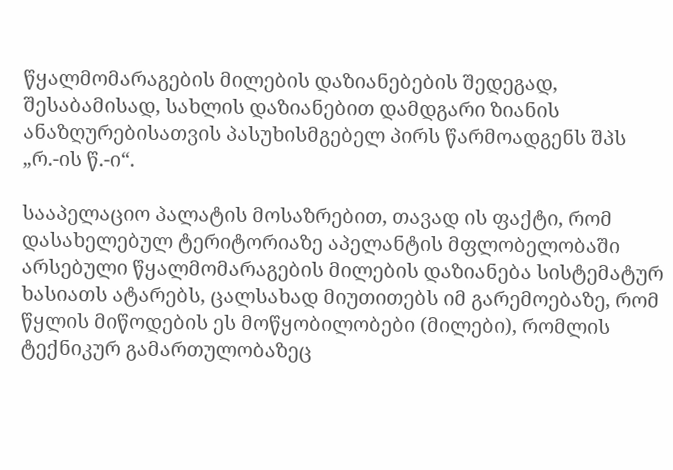წყალმომარაგების მილების დაზიანებების შედეგად, შესაბამისად, სახლის დაზიანებით დამდგარი ზიანის ანაზღურებისათვის პასუხისმგებელ პირს წარმოადგენს შპს „რ.-ის წ.-ი“.

სააპელაციო პალატის მოსაზრებით, თავად ის ფაქტი, რომ დასახელებულ ტერიტორიაზე აპელანტის მფლობელობაში არსებული წყალმომარაგების მილების დაზიანება სისტემატურ ხასიათს ატარებს, ცალსახად მიუთითებს იმ გარემოებაზე, რომ წყლის მიწოდების ეს მოწყობილობები (მილები), რომლის ტექნიკურ გამართულობაზეც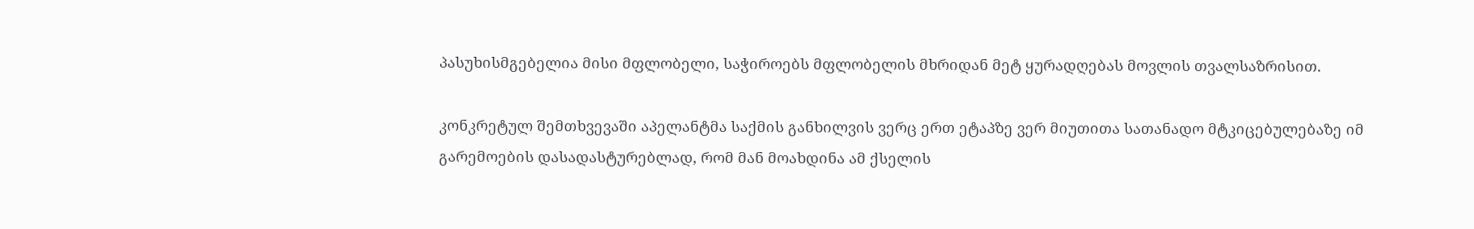პასუხისმგებელია მისი მფლობელი, საჭიროებს მფლობელის მხრიდან მეტ ყურადღებას მოვლის თვალსაზრისით.

კონკრეტულ შემთხვევაში აპელანტმა საქმის განხილვის ვერც ერთ ეტაპზე ვერ მიუთითა სათანადო მტკიცებულებაზე იმ გარემოების დასადასტურებლად, რომ მან მოახდინა ამ ქსელის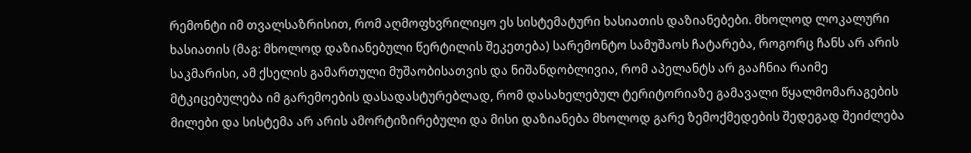რემონტი იმ თვალსაზრისით, რომ აღმოფხვრილიყო ეს სისტემატური ხასიათის დაზიანებები. მხოლოდ ლოკალური ხასიათის (მაგ: მხოლოდ დაზიანებული წერტილის შეკეთება) სარემონტო სამუშაოს ჩატარება, როგორც ჩანს არ არის საკმარისი, ამ ქსელის გამართული მუშაობისათვის და ნიშანდობლივია, რომ აპელანტს არ გააჩნია რაიმე მტკიცებულება იმ გარემოების დასადასტურებლად, რომ დასახელებულ ტერიტორიაზე გამავალი წყალმომარაგების მილები და სისტემა არ არის ამორტიზირებული და მისი დაზიანება მხოლოდ გარე ზემოქმედების შედეგად შეიძლება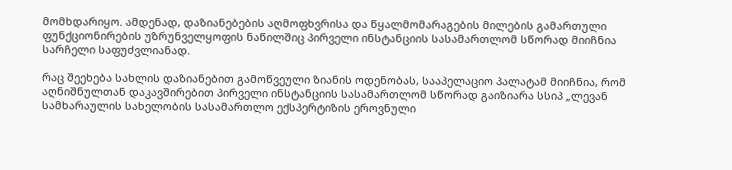მომხდარიყო. ამდენად, დაზიანებების აღმოფხვრისა და წყალმომარაგების მილების გამართული ფუნქციონირების უზრუნველყოფის ნაწილშიც პირველი ინსტანციის სასამართლომ სწორად მიიჩნია სარჩელი საფუძვლიანად.

რაც შეეხება სახლის დაზიანებით გამოწვეული ზიანის ოდენობას, სააპელაციო პალატამ მიიჩნია, რომ აღნიშნულთან დაკავშირებით პირველი ინსტანციის სასამართლომ სწორად გაიზიარა სსიპ „ლევან სამხარაულის სახელობის სასამართლო ექსპერტიზის ეროვნული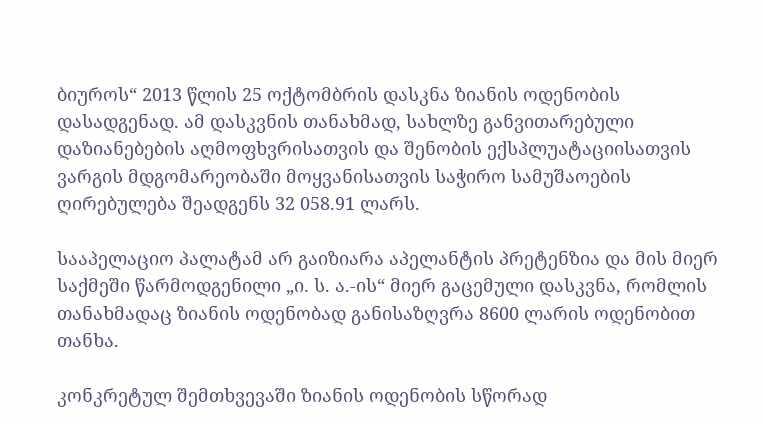ბიუროს“ 2013 წლის 25 ოქტომბრის დასკნა ზიანის ოდენობის დასადგენად. ამ დასკვნის თანახმად, სახლზე განვითარებული დაზიანებების აღმოფხვრისათვის და შენობის ექსპლუატაციისათვის ვარგის მდგომარეობაში მოყვანისათვის საჭირო სამუშაოების ღირებულება შეადგენს 32 058.91 ლარს.

სააპელაციო პალატამ არ გაიზიარა აპელანტის პრეტენზია და მის მიერ საქმეში წარმოდგენილი „ი. ს. ა.-ის“ მიერ გაცემული დასკვნა, რომლის თანახმადაც ზიანის ოდენობად განისაზღვრა 8600 ლარის ოდენობით თანხა.

კონკრეტულ შემთხვევაში ზიანის ოდენობის სწორად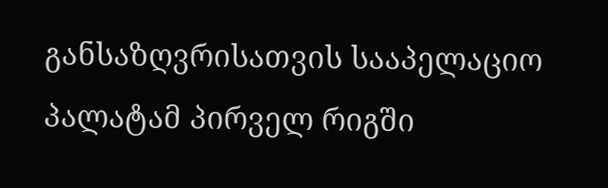განსაზღვრისათვის სააპელაციო პალატამ პირველ რიგში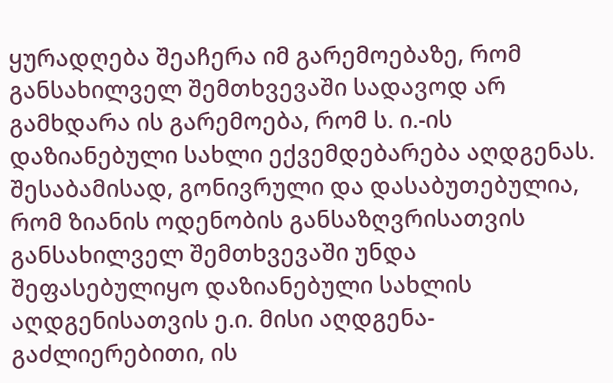ყურადღება შეაჩერა იმ გარემოებაზე, რომ განსახილველ შემთხვევაში სადავოდ არ გამხდარა ის გარემოება, რომ ს. ი.-ის დაზიანებული სახლი ექვემდებარება აღდგენას. შესაბამისად, გონივრული და დასაბუთებულია, რომ ზიანის ოდენობის განსაზღვრისათვის განსახილველ შემთხვევაში უნდა შეფასებულიყო დაზიანებული სახლის აღდგენისათვის ე.ი. მისი აღდგენა-გაძლიერებითი, ის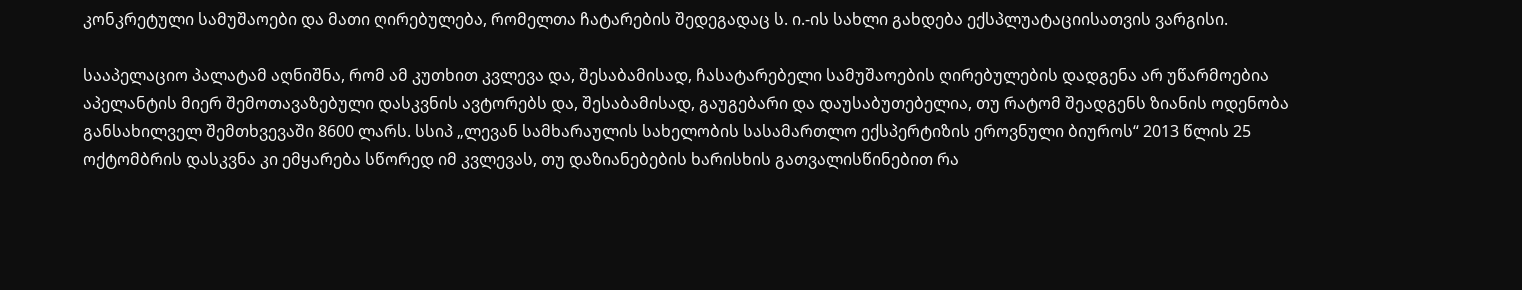კონკრეტული სამუშაოები და მათი ღირებულება, რომელთა ჩატარების შედეგადაც ს. ი.-ის სახლი გახდება ექსპლუატაციისათვის ვარგისი.

სააპელაციო პალატამ აღნიშნა, რომ ამ კუთხით კვლევა და, შესაბამისად, ჩასატარებელი სამუშაოების ღირებულების დადგენა არ უწარმოებია აპელანტის მიერ შემოთავაზებული დასკვნის ავტორებს და, შესაბამისად, გაუგებარი და დაუსაბუთებელია, თუ რატომ შეადგენს ზიანის ოდენობა განსახილველ შემთხვევაში 8600 ლარს. სსიპ „ლევან სამხარაულის სახელობის სასამართლო ექსპერტიზის ეროვნული ბიუროს“ 2013 წლის 25 ოქტომბრის დასკვნა კი ემყარება სწორედ იმ კვლევას, თუ დაზიანებების ხარისხის გათვალისწინებით რა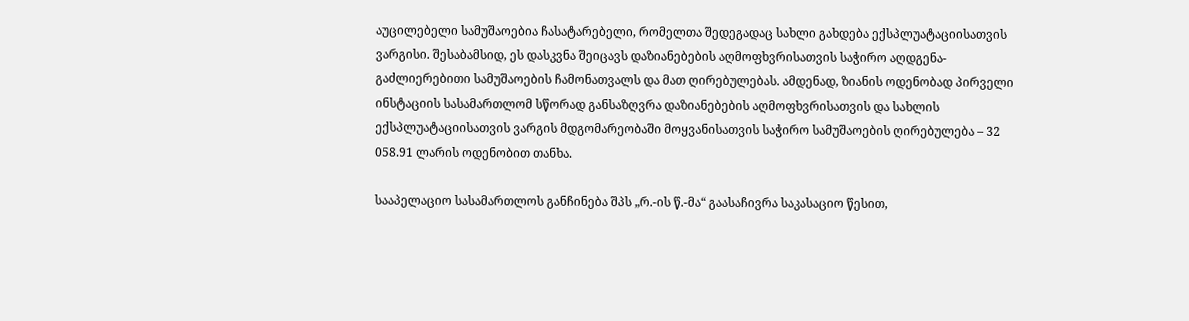აუცილებელი სამუშაოებია ჩასატარებელი, რომელთა შედეგადაც სახლი გახდება ექსპლუატაციისათვის ვარგისი. შესაბამსიდ, ეს დასკვნა შეიცავს დაზიანებების აღმოფხვრისათვის საჭირო აღდგენა-გაძლიერებითი სამუშაოების ჩამონათვალს და მათ ღირებულებას. ამდენად, ზიანის ოდენობად პირველი ინსტაციის სასამართლომ სწორად განსაზღვრა დაზიანებების აღმოფხვრისათვის და სახლის ექსპლუატაციისათვის ვარგის მდგომარეობაში მოყვანისათვის საჭირო სამუშაოების ღირებულება – 32 058.91 ლარის ოდენობით თანხა.

სააპელაციო სასამართლოს განჩინება შპს „რ.-ის წ.-მა“ გაასაჩივრა საკასაციო წესით,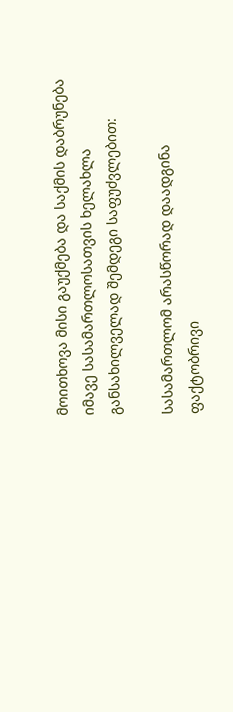მოითხოვა მისი გაუქმება და საქმის დაბრუნება იმავე სასამართლოსათვის ხელახლა განსახილველად შემდეგი საფუძვლებით:

სასამართლომ არასწორად დაადგინა ფაქტობრივი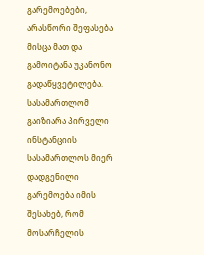გარემოებები, არასწორი შეფასება მისცა მათ და გამოიტანა უკანონო გადაწყვეტილება. სასამართლომ გაიზიარა პირველი ინსტანციის სასამართლოს მიერ დადგენილი გარემოება იმის შესახებ, რომ მოსარჩელის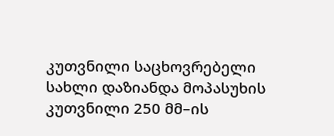კუთვნილი საცხოვრებელი სახლი დაზიანდა მოპასუხის კუთვნილი 250 მმ–ის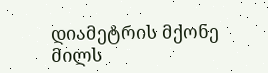დიამეტრის მქონე მილს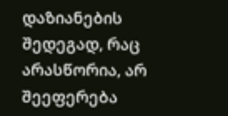დაზიანების შედეგად, რაც არასწორია, არ შეეფერება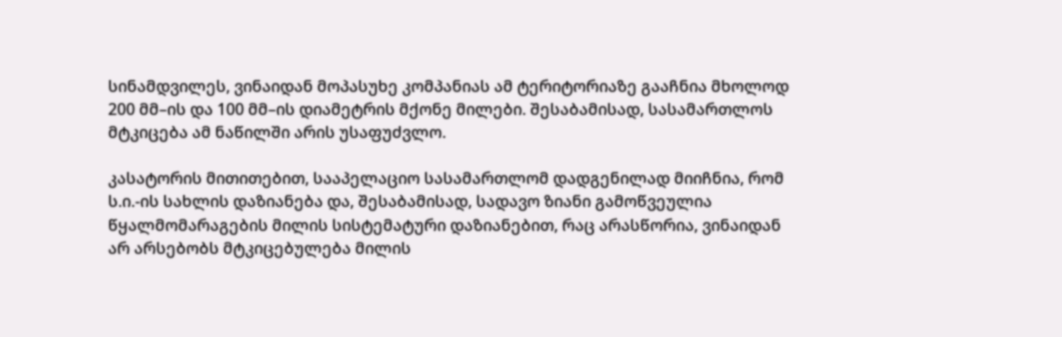სინამდვილეს, ვინაიდან მოპასუხე კომპანიას ამ ტერიტორიაზე გააჩნია მხოლოდ 200 მმ–ის და 100 მმ–ის დიამეტრის მქონე მილები. შესაბამისად, სასამართლოს მტკიცება ამ ნაწილში არის უსაფუძვლო.

კასატორის მითითებით, სააპელაციო სასამართლომ დადგენილად მიიჩნია, რომ ს.ი.-ის სახლის დაზიანება და, შესაბამისად, სადავო ზიანი გამოწვეულია წყალმომარაგების მილის სისტემატური დაზიანებით, რაც არასწორია, ვინაიდან არ არსებობს მტკიცებულება მილის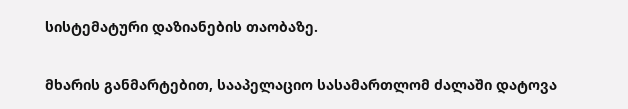სისტემატური დაზიანების თაობაზე.

მხარის განმარტებით, სააპელაციო სასამართლომ ძალაში დატოვა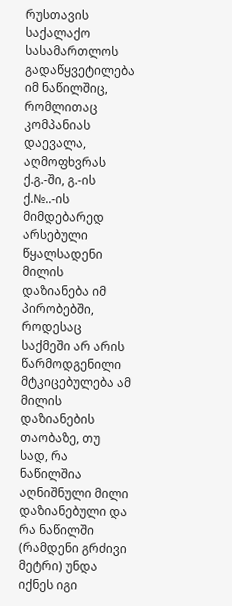რუსთავის საქალაქო სასამართლოს გადაწყვეტილება იმ ნაწილშიც, რომლითაც კომპანიას დაევალა, აღმოფხვრას ქ.გ.-ში, გ.-ის ქ.№..-ის მიმდებარედ არსებული წყალსადენი მილის დაზიანება იმ პირობებში, როდესაც საქმეში არ არის წარმოდგენილი მტკიცებულება ამ მილის დაზიანების თაობაზე, თუ სად, რა ნაწილშია აღნიშნული მილი დაზიანებული და რა ნაწილში (რამდენი გრძივი მეტრი) უნდა იქნეს იგი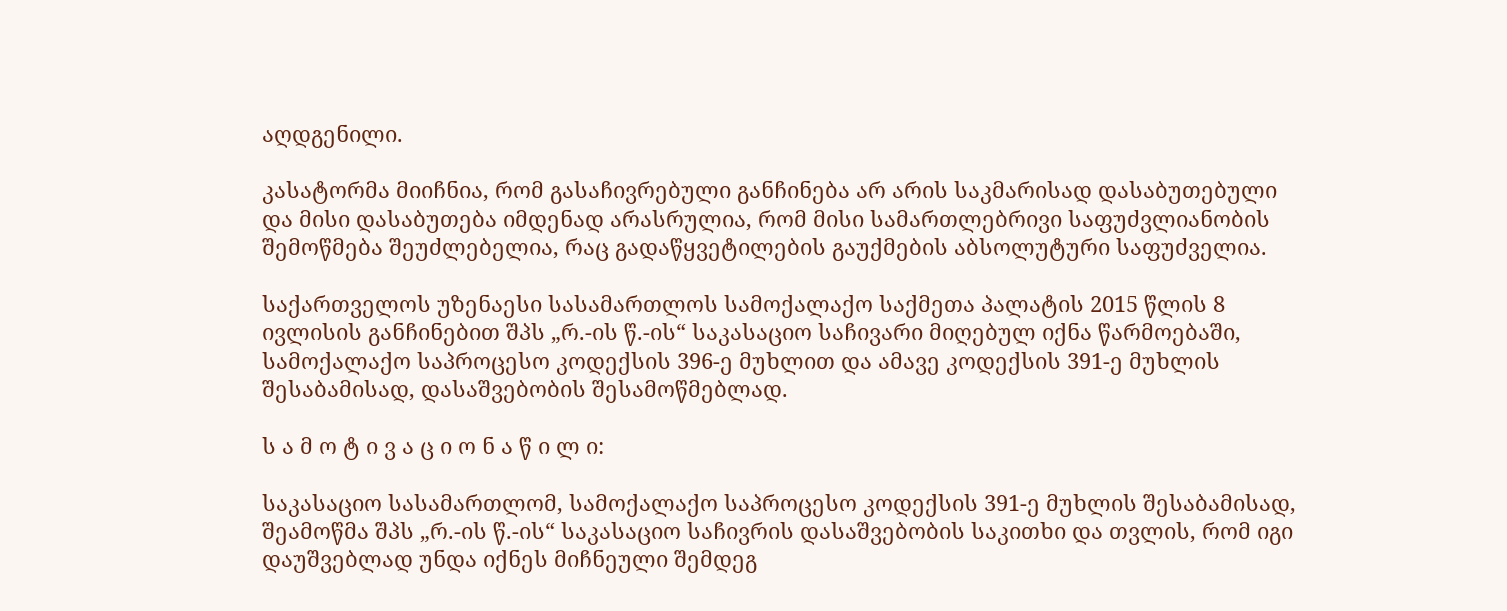აღდგენილი.

კასატორმა მიიჩნია, რომ გასაჩივრებული განჩინება არ არის საკმარისად დასაბუთებული და მისი დასაბუთება იმდენად არასრულია, რომ მისი სამართლებრივი საფუძვლიანობის შემოწმება შეუძლებელია, რაც გადაწყვეტილების გაუქმების აბსოლუტური საფუძველია.

საქართველოს უზენაესი სასამართლოს სამოქალაქო საქმეთა პალატის 2015 წლის 8 ივლისის განჩინებით შპს „რ.-ის წ.-ის“ საკასაციო საჩივარი მიღებულ იქნა წარმოებაში, სამოქალაქო საპროცესო კოდექსის 396-ე მუხლით და ამავე კოდექსის 391-ე მუხლის შესაბამისად, დასაშვებობის შესამოწმებლად.

ს ა მ ო ტ ი ვ ა ც ი ო ნ ა წ ი ლ ი:

საკასაციო სასამართლომ, სამოქალაქო საპროცესო კოდექსის 391-ე მუხლის შესაბამისად, შეამოწმა შპს „რ.-ის წ.-ის“ საკასაციო საჩივრის დასაშვებობის საკითხი და თვლის, რომ იგი დაუშვებლად უნდა იქნეს მიჩნეული შემდეგ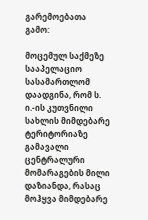გარემოებათა გამო:

მოცემულ საქმეზე სააპელაციო სასამართლომ დაადგინა, რომ ს. ი.-ის კუთვნილი სახლის მიმდებარე ტერიტორიაზე გამავალი ცენტრალური მომარაგების მილი დაზიანდა, რასაც მოჰყვა მიმდებარე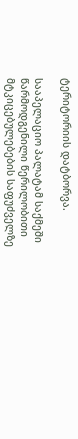ტერიტორიის დატბორვა.

სააპელაციო პალატამ საქმეში წარმოდგენილი წერილობითი მტკიცებულებების საფუძველზე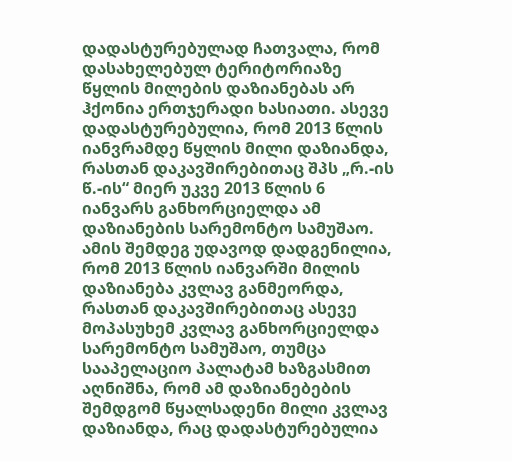დადასტურებულად ჩათვალა, რომ დასახელებულ ტერიტორიაზე წყლის მილების დაზიანებას არ ჰქონია ერთჯერადი ხასიათი. ასევე დადასტურებულია, რომ 2013 წლის იანვრამდე წყლის მილი დაზიანდა, რასთან დაკავშირებითაც შპს „რ.-ის წ.-ის“ მიერ უკვე 2013 წლის 6 იანვარს განხორციელდა ამ დაზიანების სარემონტო სამუშაო. ამის შემდეგ უდავოდ დადგენილია, რომ 2013 წლის იანვარში მილის დაზიანება კვლავ განმეორდა, რასთან დაკავშირებითაც ასევე მოპასუხემ კვლავ განხორციელდა სარემონტო სამუშაო, თუმცა სააპელაციო პალატამ ხაზგასმით აღნიშნა, რომ ამ დაზიანებების შემდგომ წყალსადენი მილი კვლავ დაზიანდა, რაც დადასტურებულია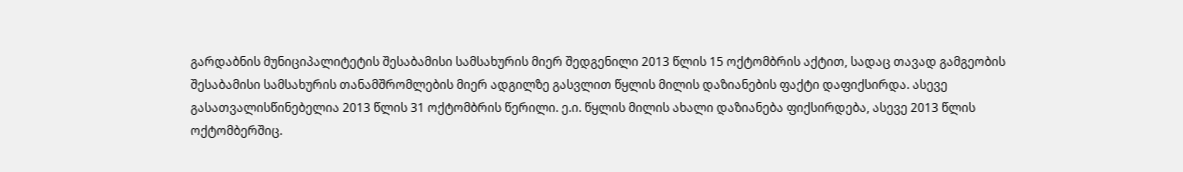გარდაბნის მუნიციპალიტეტის შესაბამისი სამსახურის მიერ შედგენილი 2013 წლის 15 ოქტომბრის აქტით, სადაც თავად გამგეობის შესაბამისი სამსახურის თანამშრომლების მიერ ადგილზე გასვლით წყლის მილის დაზიანების ფაქტი დაფიქსირდა. ასევე გასათვალისწინებელია 2013 წლის 31 ოქტომბრის წერილი. ე.ი. წყლის მილის ახალი დაზიანება ფიქსირდება, ასევე 2013 წლის ოქტომბერშიც.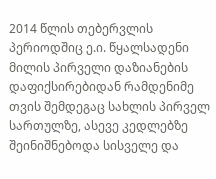2014 წლის თებერვლის პერიოდშიც ე.ი. წყალსადენი მილის პირველი დაზიანების დაფიქსირებიდან რამდენიმე თვის შემდეგაც სახლის პირველ სართულზე, ასევე კედლებზე შეინიშნებოდა სისველე და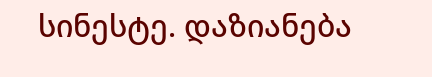სინესტე. დაზიანება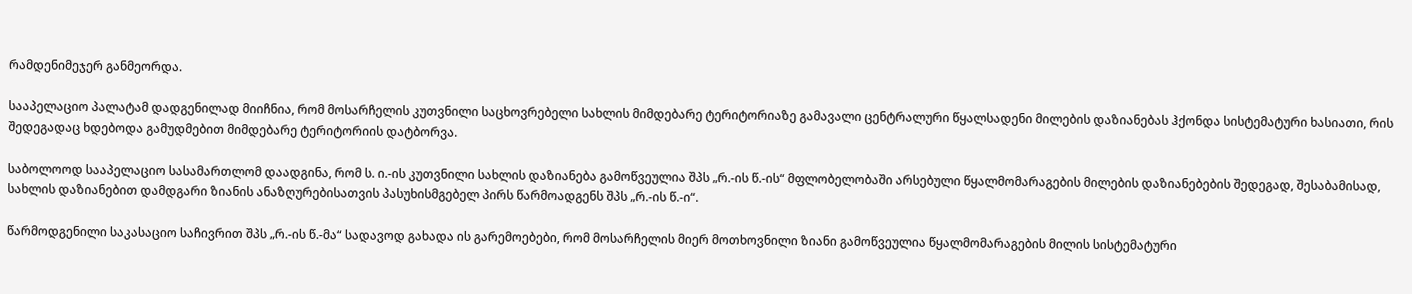რამდენიმეჯერ განმეორდა.

სააპელაციო პალატამ დადგენილად მიიჩნია, რომ მოსარჩელის კუთვნილი საცხოვრებელი სახლის მიმდებარე ტერიტორიაზე გამავალი ცენტრალური წყალსადენი მილების დაზიანებას ჰქონდა სისტემატური ხასიათი, რის შედეგადაც ხდებოდა გამუდმებით მიმდებარე ტერიტორიის დატბორვა.

საბოლოოდ სააპელაციო სასამართლომ დაადგინა, რომ ს. ი.-ის კუთვნილი სახლის დაზიანება გამოწვეულია შპს „რ.-ის წ.-ის“ მფლობელობაში არსებული წყალმომარაგების მილების დაზიანებების შედეგად, შესაბამისად, სახლის დაზიანებით დამდგარი ზიანის ანაზღურებისათვის პასუხისმგებელ პირს წარმოადგენს შპს „რ.-ის წ.-ი“.

წარმოდგენილი საკასაციო საჩივრით შპს „რ.-ის წ.-მა“ სადავოდ გახადა ის გარემოებები, რომ მოსარჩელის მიერ მოთხოვნილი ზიანი გამოწვეულია წყალმომარაგების მილის სისტემატური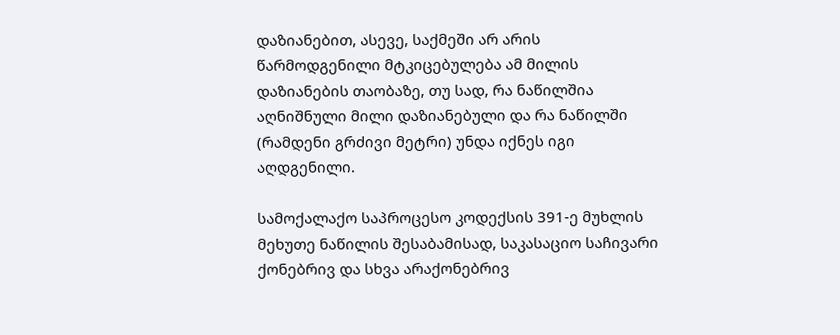დაზიანებით, ასევე, საქმეში არ არის წარმოდგენილი მტკიცებულება ამ მილის დაზიანების თაობაზე, თუ სად, რა ნაწილშია აღნიშნული მილი დაზიანებული და რა ნაწილში (რამდენი გრძივი მეტრი) უნდა იქნეს იგი აღდგენილი.

სამოქალაქო საპროცესო კოდექსის 391-ე მუხლის მეხუთე ნაწილის შესაბამისად, საკასაციო საჩივარი ქონებრივ და სხვა არაქონებრივ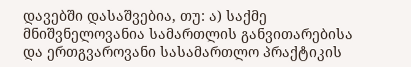დავებში დასაშვებია, თუ: ა) საქმე მნიშვნელოვანია სამართლის განვითარებისა და ერთგვაროვანი სასამართლო პრაქტიკის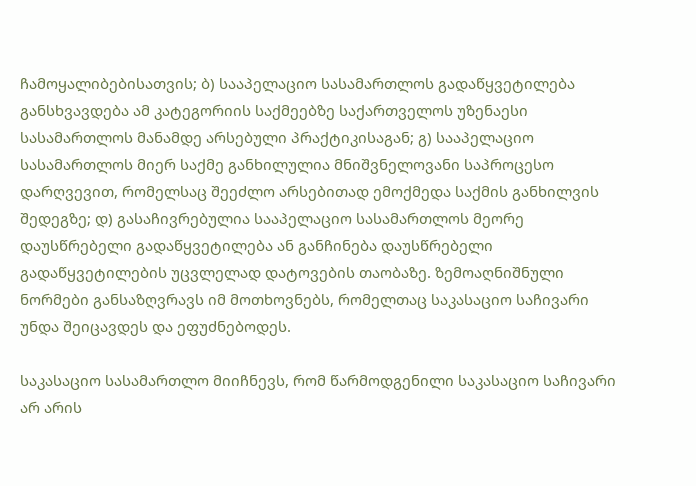ჩამოყალიბებისათვის; ბ) სააპელაციო სასამართლოს გადაწყვეტილება განსხვავდება ამ კატეგორიის საქმეებზე საქართველოს უზენაესი სასამართლოს მანამდე არსებული პრაქტიკისაგან; გ) სააპელაციო სასამართლოს მიერ საქმე განხილულია მნიშვნელოვანი საპროცესო დარღვევით, რომელსაც შეეძლო არსებითად ემოქმედა საქმის განხილვის შედეგზე; დ) გასაჩივრებულია სააპელაციო სასამართლოს მეორე დაუსწრებელი გადაწყვეტილება ან განჩინება დაუსწრებელი გადაწყვეტილების უცვლელად დატოვების თაობაზე. ზემოაღნიშნული ნორმები განსაზღვრავს იმ მოთხოვნებს, რომელთაც საკასაციო საჩივარი უნდა შეიცავდეს და ეფუძნებოდეს.

საკასაციო სასამართლო მიიჩნევს, რომ წარმოდგენილი საკასაციო საჩივარი არ არის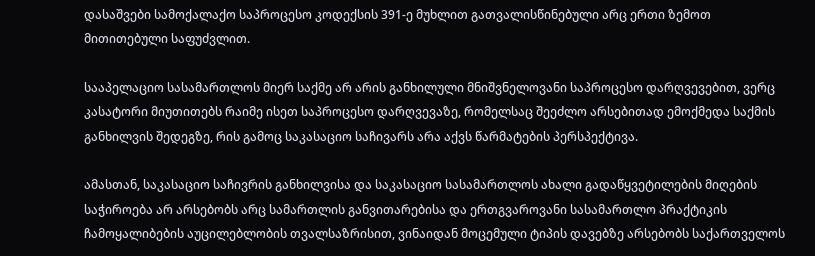დასაშვები სამოქალაქო საპროცესო კოდექსის 391-ე მუხლით გათვალისწინებული არც ერთი ზემოთ მითითებული საფუძვლით.

სააპელაციო სასამართლოს მიერ საქმე არ არის განხილული მნიშვნელოვანი საპროცესო დარღვევებით, ვერც კასატორი მიუთითებს რაიმე ისეთ საპროცესო დარღვევაზე, რომელსაც შეეძლო არსებითად ემოქმედა საქმის განხილვის შედეგზე, რის გამოც საკასაციო საჩივარს არა აქვს წარმატების პერსპექტივა.

ამასთან, საკასაციო საჩივრის განხილვისა და საკასაციო სასამართლოს ახალი გადაწყვეტილების მიღების საჭიროება არ არსებობს არც სამართლის განვითარებისა და ერთგვაროვანი სასამართლო პრაქტიკის ჩამოყალიბების აუცილებლობის თვალსაზრისით, ვინაიდან მოცემული ტიპის დავებზე არსებობს საქართველოს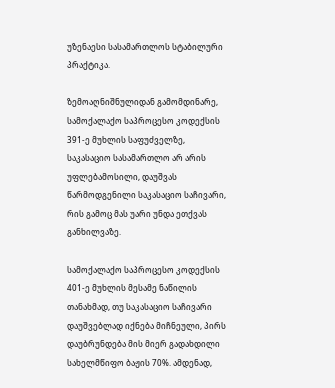უზენაესი სასამართლოს სტაბილური პრაქტიკა.

ზემოაღნიშნულიდან გამომდინარე, სამოქალაქო საპროცესო კოდექსის 391-ე მუხლის საფუძველზე, საკასაციო სასამართლო არ არის უფლებამოსილი, დაუშვას წარმოდგენილი საკასაციო საჩივარი, რის გამოც მას უარი უნდა ეთქვას განხილვაზე.

სამოქალაქო საპროცესო კოდექსის 401-ე მუხლის მესამე ნაწილის თანახმად, თუ საკასაციო საჩივარი დაუშვებლად იქნება მიჩნეული, პირს დაუბრუნდება მის მიერ გადახდილი სახელმწიფო ბაჟის 70%. ამდენად,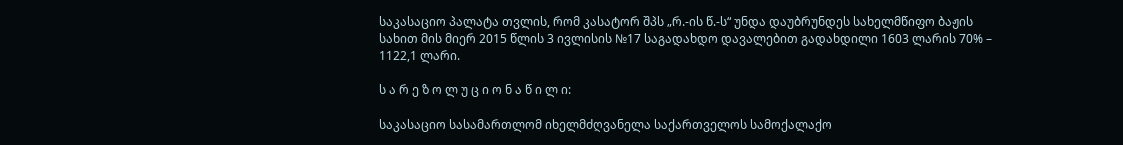საკასაციო პალატა თვლის, რომ კასატორ შპს „რ.-ის წ.-ს“ უნდა დაუბრუნდეს სახელმწიფო ბაჟის სახით მის მიერ 2015 წლის 3 ივლისის №17 საგადახდო დავალებით გადახდილი 1603 ლარის 70% – 1122,1 ლარი.

ს ა რ ე ზ ო ლ უ ც ი ო ნ ა წ ი ლ ი:

საკასაციო სასამართლომ იხელმძღვანელა საქართველოს სამოქალაქო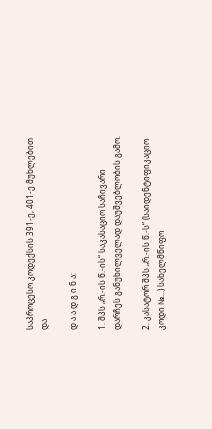საპროცესო კოდექსის 391-ე, 401-ე მუხლებით და

დ ა ა დ გ ი ნ ა:

1. შპს „რ.-ის წ.-ის“ საკასაციო საჩივარი დარჩეს განუხილველად დაუშვებლობის გამო.

2. კასატორ შპს „რ.-ის წ.-ს“ (საიდენტიფიკაციო კოდი №...) სახელმწიფო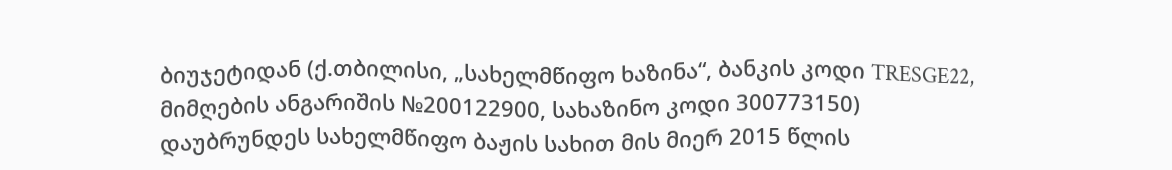ბიუჯეტიდან (ქ.თბილისი, „სახელმწიფო ხაზინა“, ბანკის კოდი TRESGE22, მიმღების ანგარიშის №200122900, სახაზინო კოდი 300773150) დაუბრუნდეს სახელმწიფო ბაჟის სახით მის მიერ 2015 წლის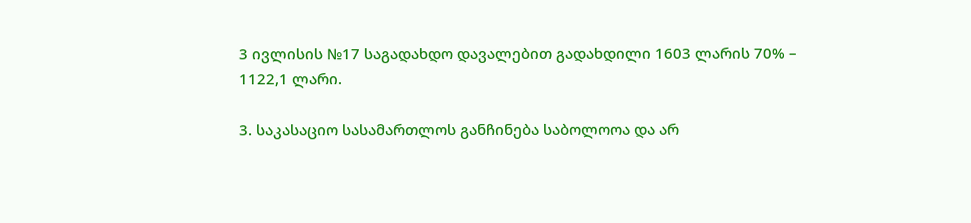3 ივლისის №17 საგადახდო დავალებით გადახდილი 1603 ლარის 70% – 1122,1 ლარი.

3. საკასაციო სასამართლოს განჩინება საბოლოოა და არ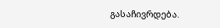გასაჩივრდება.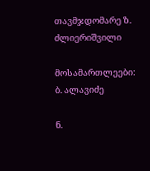თავმჯდომარე ზ. ძლიერიშვილი

მოსამართლეები: ბ. ალავიძე

ნ.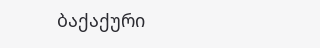ბაქაქური